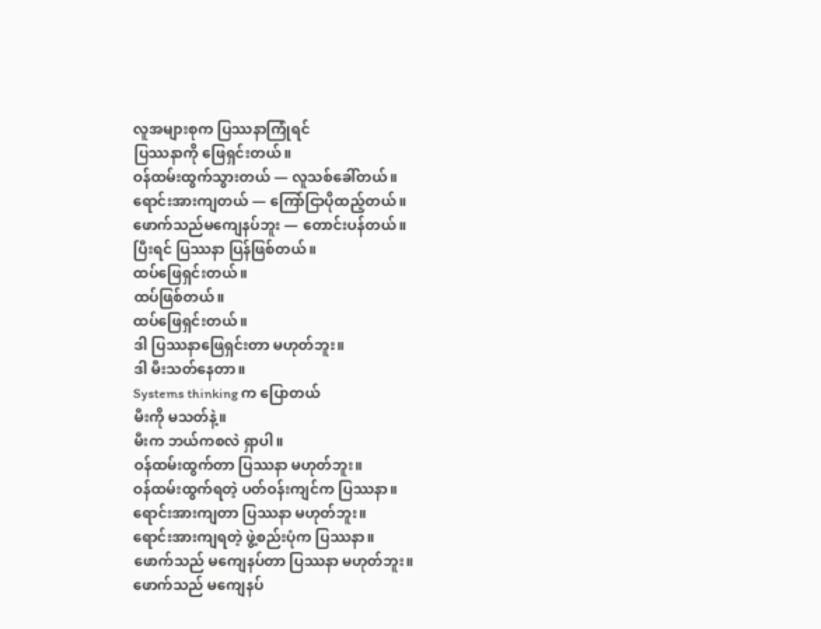လူအများစုက ပြဿနာကြုံရင်
ပြဿနာကို ဖြေရှင်းတယ်။
ဝန်ထမ်းထွက်သွားတယ် — လူသစ်ခေါ်တယ်။
ရောင်းအားကျတယ် — ကြော်ငြာပိုထည့်တယ်။
ဖောက်သည်မကျေနပ်ဘူး — တောင်းပန်တယ်။
ပြီးရင် ပြဿနာ ပြန်ဖြစ်တယ်။
ထပ်ဖြေရှင်းတယ်။
ထပ်ဖြစ်တယ်။
ထပ်ဖြေရှင်းတယ်။
ဒါ ပြဿနာဖြေရှင်းတာ မဟုတ်ဘူး။
ဒါ မီးသတ်နေတာ။
Systems thinking က ပြောတယ်
မီးကို မသတ်နဲ့။
မီးက ဘယ်ကစလဲ ရှာပါ။
ဝန်ထမ်းထွက်တာ ပြဿနာ မဟုတ်ဘူး။
ဝန်ထမ်းထွက်ရတဲ့ ပတ်ဝန်းကျင်က ပြဿနာ။
ရောင်းအားကျတာ ပြဿနာ မဟုတ်ဘူး။
ရောင်းအားကျရတဲ့ ဖွဲ့စည်းပုံက ပြဿနာ။
ဖောက်သည် မကျေနပ်တာ ပြဿနာ မဟုတ်ဘူး။
ဖောက်သည် မကျေနပ်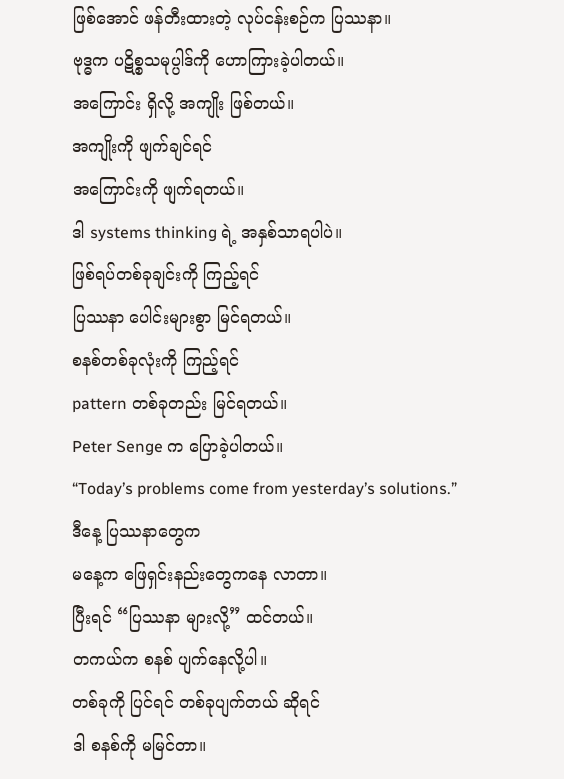ဖြစ်အောင် ဖန်တီးထားတဲ့ လုပ်ငန်းစဉ်က ပြဿနာ။
ဗုဒ္ဓက ပဋိစ္စသမုပ္ပါဒ်ကို ဟောကြားခဲ့ပါတယ်။
အကြောင်း ရှိလို့ အကျိုး ဖြစ်တယ်။
အကျိုးကို ဖျက်ချင်ရင်
အကြောင်းကို ဖျက်ရတယ်။
ဒါ systems thinking ရဲ့ အနှစ်သာရပါပဲ။
ဖြစ်ရပ်တစ်ခုချင်းကို ကြည့်ရင်
ပြဿနာ ပေါင်းများစွာ မြင်ရတယ်။
စနစ်တစ်ခုလုံးကို ကြည့်ရင်
pattern တစ်ခုတည်း မြင်ရတယ်။
Peter Senge က ပြောခဲ့ပါတယ်။
“Today’s problems come from yesterday’s solutions.”
ဒီနေ့ ပြဿနာတွေက
မနေ့က ဖြေရှင်းနည်းတွေကနေ လာတာ။
ပြီးရင် “ပြဿနာ များလို့” ထင်တယ်။
တကယ်က စနစ် ပျက်နေလို့ပါ။
တစ်ခုကို ပြင်ရင် တစ်ခုပျက်တယ် ဆိုရင်
ဒါ စနစ်ကို မမြင်တာ။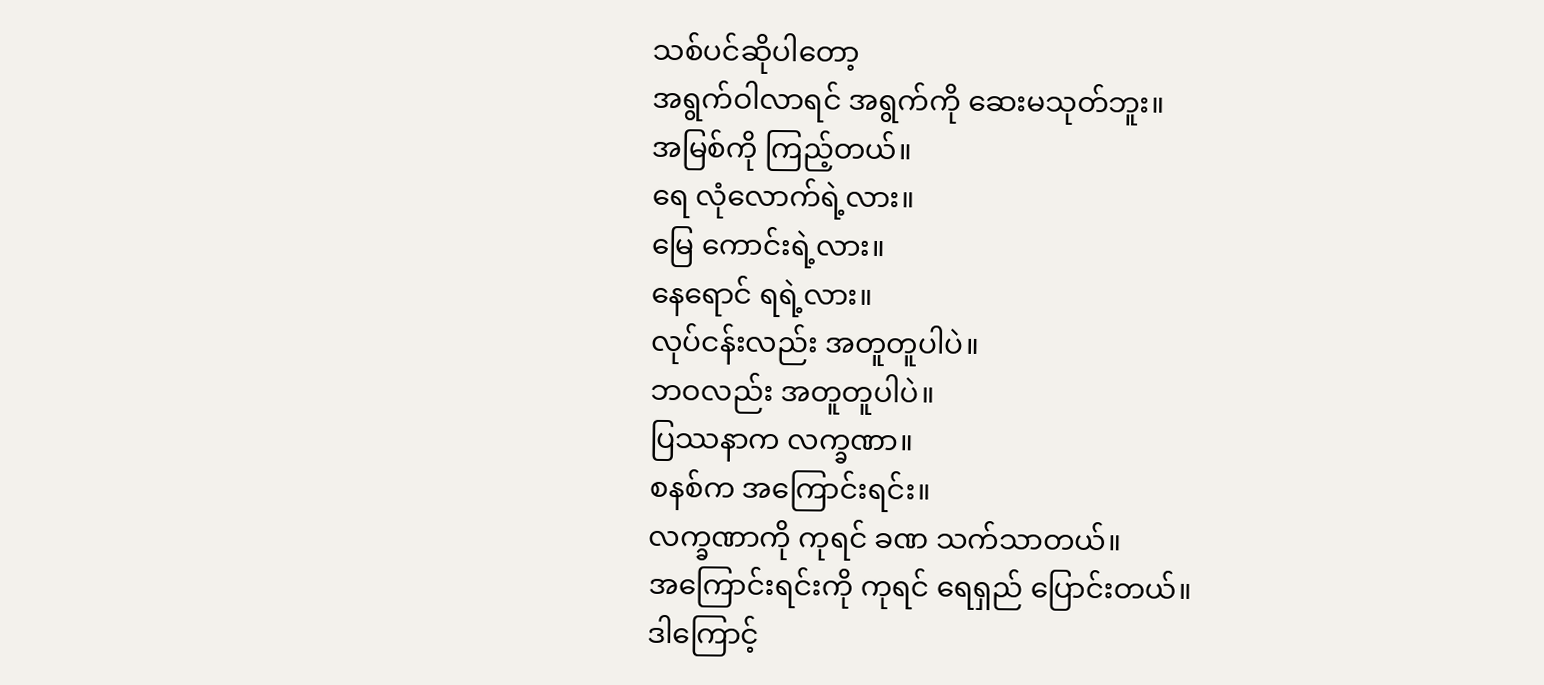သစ်ပင်ဆိုပါတော့
အရွက်ဝါလာရင် အရွက်ကို ဆေးမသုတ်ဘူး။
အမြစ်ကို ကြည့်တယ်။
ရေ လုံလောက်ရဲ့လား။
မြေ ကောင်းရဲ့လား။
နေရောင် ရရဲ့လား။
လုပ်ငန်းလည်း အတူတူပါပဲ။
ဘဝလည်း အတူတူပါပဲ။
ပြဿနာက လက္ခဏာ။
စနစ်က အကြောင်းရင်း။
လက္ခဏာကို ကုရင် ခဏ သက်သာတယ်။
အကြောင်းရင်းကို ကုရင် ရေရှည် ပြောင်းတယ်။
ဒါကြောင့်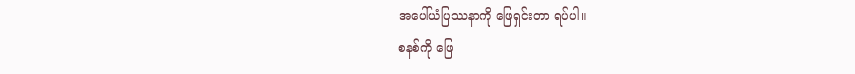အပေါ်ယံပြဿနာကို ဖြေရှင်းတာ ရပ်ပါ။
စနစ်ကို ဖြေ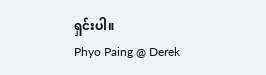ရှင်းပါ။
Phyo Paing @ Derek